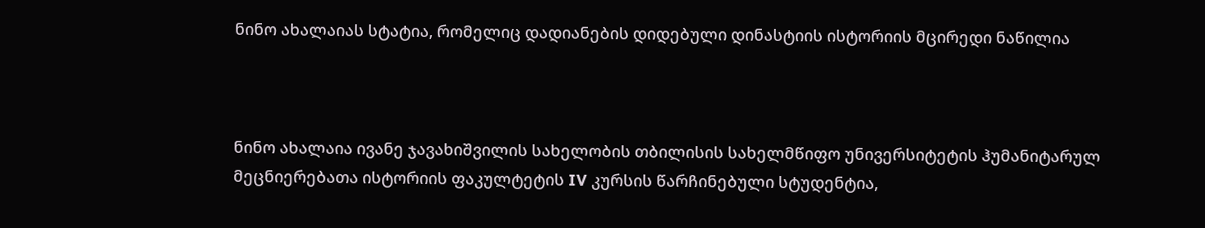ნინო ახალაიას სტატია, რომელიც დადიანების დიდებული დინასტიის ისტორიის მცირედი ნაწილია



ნინო ახალაია ივანე ჯავახიშვილის სახელობის თბილისის სახელმწიფო უნივერსიტეტის ჰუმანიტარულ მეცნიერებათა ისტორიის ფაკულტეტის IV კურსის წარჩინებული სტუდენტია,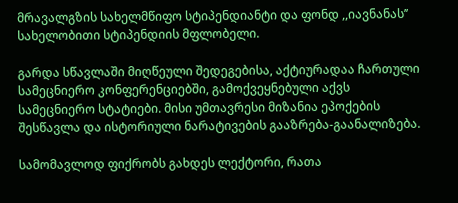მრავალგზის სახელმწიფო სტიპენდიანტი და ფონდ ,,იავნანას’’ სახელობითი სტიპენდიის მფლობელი.

გარდა სწავლაში მიღწეული შედეგებისა, აქტიურადაა ჩართული სამეცნიერო კონფერენციებში, გამოქვეყნებული აქვს სამეცნიერო სტატიები. მისი უმთავრესი მიზანია ეპოქების შესწავლა და ისტორიული ნარატივების გააზრება-გაანალიზება.

სამომავლოდ ფიქრობს გახდეს ლექტორი, რათა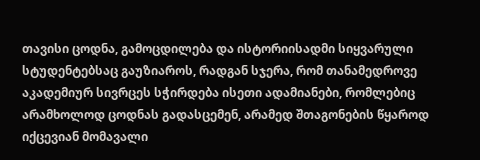თავისი ცოდნა, გამოცდილება და ისტორიისადმი სიყვარული სტუდენტებსაც გაუზიაროს, რადგან სჯერა, რომ თანამედროვე აკადემიურ სივრცეს სჭირდება ისეთი ადამიანები, რომლებიც არამხოლოდ ცოდნას გადასცემენ, არამედ შთაგონების წყაროდ იქცევიან მომავალი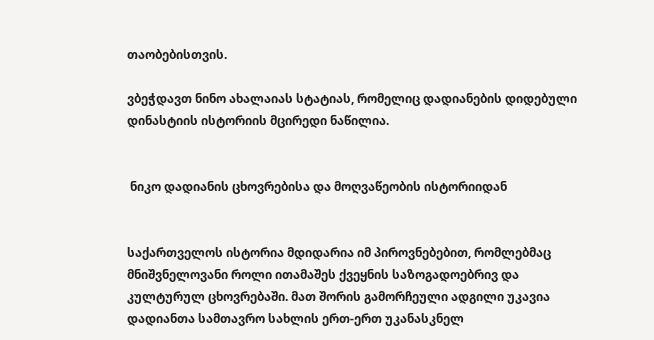თაობებისთვის.

ვბეჭდავთ ნინო ახალაიას სტატიას, რომელიც დადიანების დიდებული დინასტიის ისტორიის მცირედი ნაწილია.


 ნიკო დადიანის ცხოვრებისა და მოღვაწეობის ისტორიიდან


საქართველოს ისტორია მდიდარია იმ პიროვნებებით, რომლებმაც მნიშვნელოვანი როლი ითამაშეს ქვეყნის საზოგადოებრივ და კულტურულ ცხოვრებაში. მათ შორის გამორჩეული ადგილი უკავია დადიანთა სამთავრო სახლის ერთ-ერთ უკანასკნელ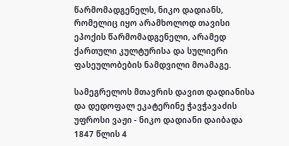წარმომადგენელს, ნიკო დადიანს, რომელიც იყო არამხოლოდ თავისი ეპოქის წარმომადგენელი, არამედ ქართული კულტურისა და სულიერი ფასეულობების ნამდვილი მოამაგე.

სამეგრელოს მთავრის დავით დადიანისა და დედოფალ ეკატერინე ჭავჭავაძის უფროსი ვაჟი - ნიკო დადიანი დაიბადა 1847 წლის 4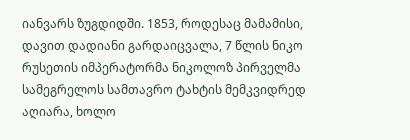იანვარს ზუგდიდში. 1853, როდესაც მამამისი, დავით დადიანი გარდაიცვალა, 7 წლის ნიკო რუსეთის იმპერატორმა ნიკოლოზ პირველმა სამეგრელოს სამთავრო ტახტის მემკვიდრედ აღიარა, ხოლო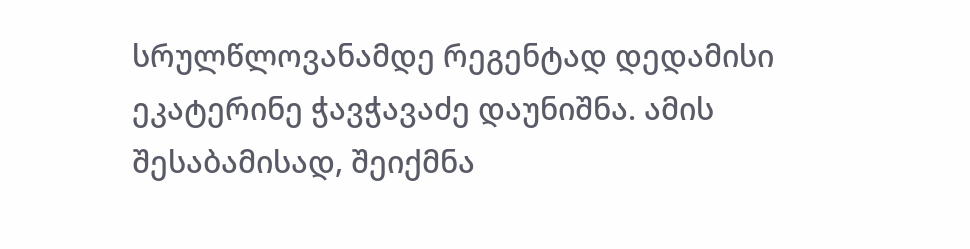სრულწლოვანამდე რეგენტად დედამისი ეკატერინე ჭავჭავაძე დაუნიშნა. ამის შესაბამისად, შეიქმნა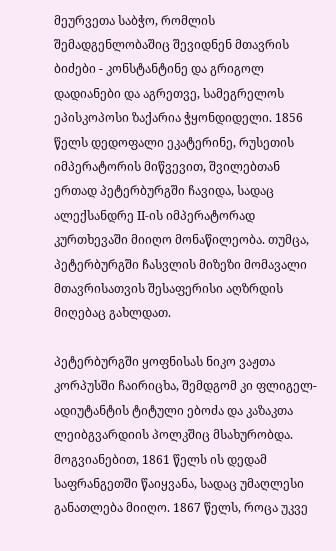მეურვეთა საბჭო, რომლის შემადგენლობაშიც შევიდნენ მთავრის ბიძები - კონსტანტინე და გრიგოლ დადიანები და აგრეთვე, სამეგრელოს ეპისკოპოსი ზაქარია ჭყონდიდელი. 1856 წელს დედოფალი ეკატერინე, რუსეთის იმპერატორის მიწვევით, შვილებთან ერთად პეტერბურგში ჩავიდა, სადაც ალექსანდრე II-ის იმპერატორად კურთხევაში მიიღო მონაწილეობა. თუმცა, პეტერბურგში ჩასვლის მიზეზი მომავალი მთავრისათვის შესაფერისი აღზრდის მიღებაც გახლდათ.

პეტერბურგში ყოფნისას ნიკო ვაჟთა კორპუსში ჩაირიცხა, შემდგომ კი ფლიგელ-ადიუტანტის ტიტული ებოძა და კაზაკთა ლეიბგვარდიის პოლკშიც მსახურობდა. მოგვიანებით, 1861 წელს ის დედამ საფრანგეთში წაიყვანა, სადაც უმაღლესი განათლება მიიღო. 1867 წელს, როცა უკვე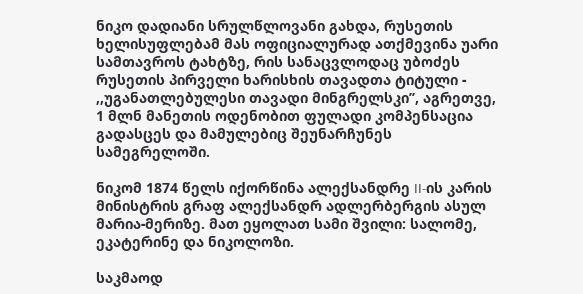ნიკო დადიანი სრულწლოვანი გახდა, რუსეთის ხელისუფლებამ მას ოფიციალურად ათქმევინა უარი სამთავროს ტახტზე, რის სანაცვლოდაც უბოძეს რუსეთის პირველი ხარისხის თავადთა ტიტული - ,,უგანათლებულესი თავადი მინგრელსკი’’, აგრეთვე, 1 მლნ მანეთის ოდენობით ფულადი კომპენსაცია გადასცეს და მამულებიც შეუნარჩუნეს სამეგრელოში.

ნიკომ 1874 წელს იქორწინა ალექსანდრე II-ის კარის მინისტრის გრაფ ალექსანდრ ადლერბერგის ასულ მარია-მერიზე. მათ ეყოლათ სამი შვილი: სალომე, ეკატერინე და ნიკოლოზი.

საკმაოდ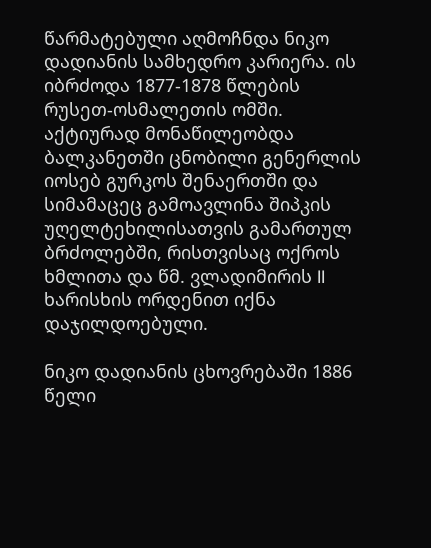წარმატებული აღმოჩნდა ნიკო დადიანის სამხედრო კარიერა. ის იბრძოდა 1877-1878 წლების რუსეთ-ოსმალეთის ომში. აქტიურად მონაწილეობდა ბალკანეთში ცნობილი გენერლის იოსებ გურკოს შენაერთში და სიმამაცეც გამოავლინა შიპკის უღელტეხილისათვის გამართულ ბრძოლებში, რისთვისაც ოქროს ხმლითა და წმ. ვლადიმირის II ხარისხის ორდენით იქნა დაჯილდოებული.

ნიკო დადიანის ცხოვრებაში 1886 წელი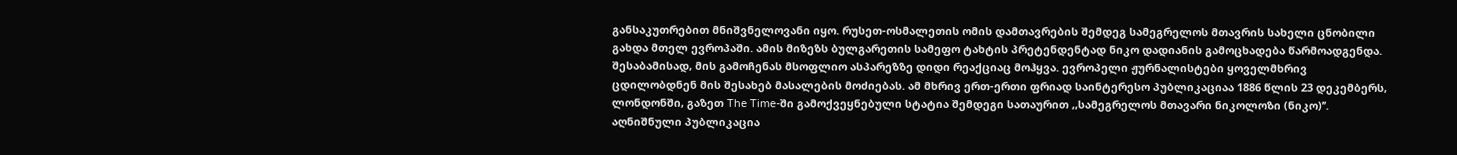განსაკუთრებით მნიშვნელოვანი იყო. რუსეთ-ოსმალეთის ომის დამთავრების შემდეგ სამეგრელოს მთავრის სახელი ცნობილი გახდა მთელ ევროპაში. ამის მიზეზს ბულგარეთის სამეფო ტახტის პრეტენდენტად ნიკო დადიანის გამოცხადება წარმოადგენდა. შესაბამისად, მის გამოჩენას მსოფლიო ასპარეზზე დიდი რეაქციაც მოჰყვა. ევროპელი ჟურნალისტები ყოველმხრივ ცდილობდნენ მის შესახებ მასალების მოძიებას. ამ მხრივ ერთ-ერთი ფრიად საინტერესო პუბლიკაციაა 1886 წლის 23 დეკემბერს, ლონდონში, გაზეთ The Time-ში გამოქვეყნებული სტატია შემდეგი სათაურით ,,სამეგრელოს მთავარი ნიკოლოზი (ნიკო)’’. აღნიშნული პუბლიკაცია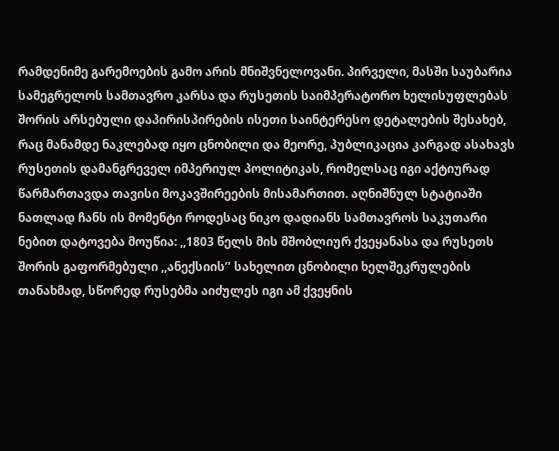რამდენიმე გარემოების გამო არის მნიშვნელოვანი. პირველი, მასში საუბარია სამეგრელოს სამთავრო კარსა და რუსეთის საიმპერატორო ხელისუფლებას შორის არსებული დაპირისპირების ისეთი საინტერესო დეტალების შესახებ, რაც მანამდე ნაკლებად იყო ცნობილი და მეორე, პუბლიკაცია კარგად ასახავს რუსეთის დამანგრეველ იმპერიულ პოლიტიკას, რომელსაც იგი აქტიურად წარმართავდა თავისი მოკავშირეების მისამართით. აღნიშნულ სტატიაში ნათლად ჩანს ის მომენტი როდესაც ნიკო დადიანს სამთავროს საკუთარი ნებით დატოვება მოუწია: ,,1803 წელს მის მშობლიურ ქვეყანასა და რუსეთს შორის გაფორმებული ,,ანექსიის’’ სახელით ცნობილი ხელშეკრულების თანახმად, სწორედ რუსებმა აიძულეს იგი ამ ქვეყნის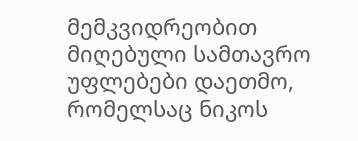მემკვიდრეობით მიღებული სამთავრო უფლებები დაეთმო, რომელსაც ნიკოს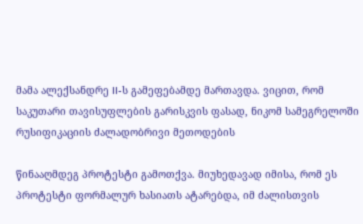მამა ალექსანდრე II-ს გამეფებამდე მართავდა. ვიცით, რომ საკუთარი თავისუფლების გარისკვის ფასად, ნიკომ სამეგრელოში რუსიფიკაციის ძალადობრივი მეთოდების

წინააღმდეგ პროტესტი გამოთქვა. მიუხედავად იმისა, რომ ეს პროტესტი ფორმალურ ხასიათს ატარებდა, იმ ძალისთვის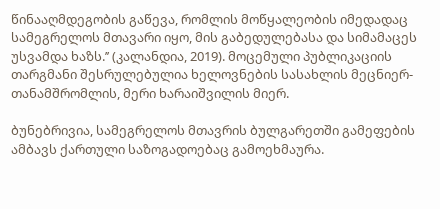წინააღმდეგობის გაწევა, რომლის მოწყალეობის იმედადაც სამეგრელოს მთავარი იყო, მის გაბედულებასა და სიმამაცეს უსვამდა ხაზს.’’ (კალანდია, 2019). მოცემული პუბლიკაციის თარგმანი შესრულებულია ხელოვნების სასახლის მეცნიერ-თანამშრომლის, მერი ხარაიშვილის მიერ.

ბუნებრივია, სამეგრელოს მთავრის ბულგარეთში გამეფების ამბავს ქართული საზოგადოებაც გამოეხმაურა.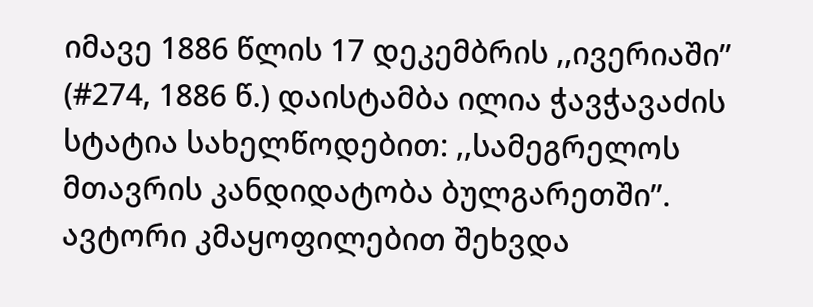იმავე 1886 წლის 17 დეკემბრის ,,ივერიაში’’ (#274, 1886 წ.) დაისტამბა ილია ჭავჭავაძის სტატია სახელწოდებით: ,,სამეგრელოს მთავრის კანდიდატობა ბულგარეთში’’. ავტორი კმაყოფილებით შეხვდა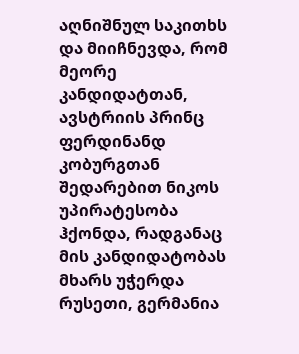აღნიშნულ საკითხს და მიიჩნევდა, რომ მეორე კანდიდატთან, ავსტრიის პრინც ფერდინანდ კობურგთან შედარებით ნიკოს უპირატესობა ჰქონდა, რადგანაც მის კანდიდატობას მხარს უჭერდა რუსეთი, გერმანია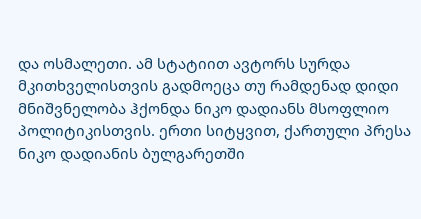და ოსმალეთი. ამ სტატიით ავტორს სურდა მკითხველისთვის გადმოეცა თუ რამდენად დიდი მნიშვნელობა ჰქონდა ნიკო დადიანს მსოფლიო პოლიტიკისთვის. ერთი სიტყვით, ქართული პრესა ნიკო დადიანის ბულგარეთში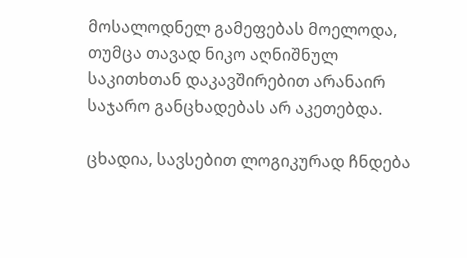მოსალოდნელ გამეფებას მოელოდა, თუმცა თავად ნიკო აღნიშნულ საკითხთან დაკავშირებით არანაირ საჯარო განცხადებას არ აკეთებდა.

ცხადია, სავსებით ლოგიკურად ჩნდება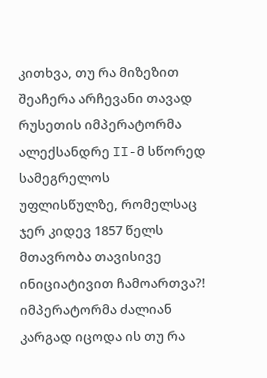კითხვა, თუ რა მიზეზით შეაჩერა არჩევანი თავად რუსეთის იმპერატორმა ალექსანდრე II-მ სწორედ სამეგრელოს უფლისწულზე, რომელსაც ჯერ კიდევ 1857 წელს მთავრობა თავისივე ინიციატივით ჩამოართვა?! იმპერატორმა ძალიან კარგად იცოდა ის თუ რა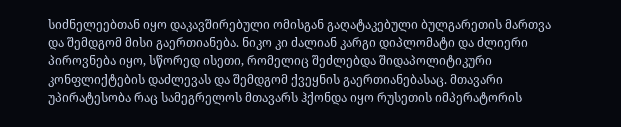სიძნელეებთან იყო დაკავშირებული ომისგან გაღატაკებული ბულგარეთის მართვა და შემდგომ მისი გაერთიანება. ნიკო კი ძალიან კარგი დიპლომატი და ძლიერი პიროვნება იყო, სწორედ ისეთი, რომელიც შეძლებდა შიდაპოლიტიკური კონფლიქტების დაძლევას და შემდგომ ქვეყნის გაერთიანებასაც. მთავარი უპირატესობა რაც სამეგრელოს მთავარს ჰქონდა იყო რუსეთის იმპერატორის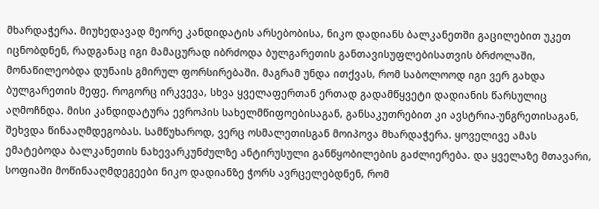მხარდაჭერა. მიუხედავად მეორე კანდიდატის არსებობისა, ნიკო დადიანს ბალკანეთში გაცილებით უკეთ იცნობდნენ, რადგანაც იგი მამაცურად იბრძოდა ბულგარეთის განთავისუფლებისათვის ბრძოლაში, მონაწილეობდა დუნაის გმირულ ფორსირებაში. მაგრამ უნდა ითქვას, რომ საბოლოოდ იგი ვერ გახდა ბულგარეთის მეფე. როგორც ირკვევა, სხვა ყველაფერთან ერთად გადამწყვეტი დადიანის წარსულიც აღმოჩნდა. მისი კანდიდატურა ევროპის სახელმწიფოებისაგან, განსაკუთრებით კი ავსტრია-უნგრეთისაგან, შეხვდა წინააღმდეგობას. სამწუხაროდ, ვერც ოსმალეთისგან მოიპოვა მხარდაჭერა. ყოველივე ამას ემატებოდა ბალკანეთის ნახევარკუნძულზე ანტირუსული განწყობილების გაძლიერება. და ყველაზე მთავარი, სოფიაში მოწინააღმდეგეები ნიკო დადიანზე ჭორს ავრცელებდნენ, რომ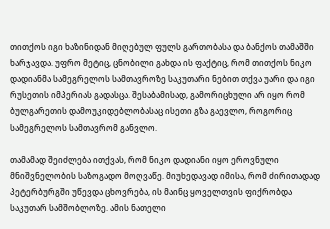თითქოს იგი ხაზინიდან მიღებულ ფულს გართობასა და ბანქოს თამაშში ხარჯავდა. უფრო მეტიც, ცნობილი გახდა ის ფაქტიც, რომ თითქოს ნიკო დადიანმა სამეგრელოს სამთავროზე საკუთარი ნებით თქვა უარი და იგი რუსეთის იმპერიას გადასცა. შესაბამისად, გამორიცხული არ იყო რომ ბულგარეთის დამოუკიდებლობასაც ისეთი გზა გაევლო, როგორიც სამეგრელოს სამთავრომ განვლო.

თამამად შეიძლება ითქვას, რომ ნიკო დადიანი იყო ეროვნული მნიშვნელობის საზოგადო მოღვაწე. მიუხედავად იმისა, რომ ძირითადად პეტერბურგში უწევდა ცხოვრება, ის მაინც ყოველთვის ფიქრობდა საკუთარ სამშობლოზე. ამის ნათელი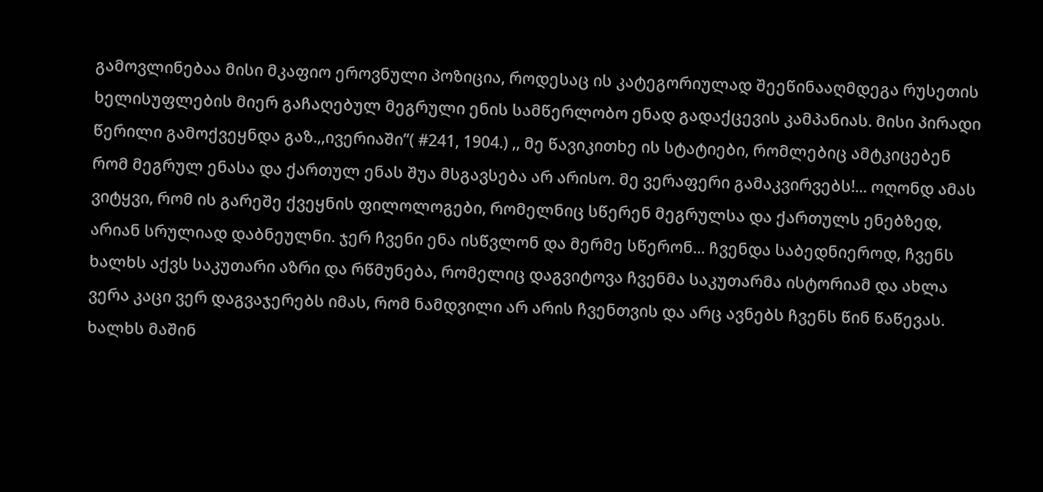გამოვლინებაა მისი მკაფიო ეროვნული პოზიცია, როდესაც ის კატეგორიულად შეეწინააღმდეგა რუსეთის ხელისუფლების მიერ გაჩაღებულ მეგრული ენის სამწერლობო ენად გადაქცევის კამპანიას. მისი პირადი წერილი გამოქვეყნდა გაზ.,,ივერიაში’’( #241, 1904.) ,, მე წავიკითხე ის სტატიები, რომლებიც ამტკიცებენ რომ მეგრულ ენასა და ქართულ ენას შუა მსგავსება არ არისო. მე ვერაფერი გამაკვირვებს!... ოღონდ ამას ვიტყვი, რომ ის გარეშე ქვეყნის ფილოლოგები, რომელნიც სწერენ მეგრულსა და ქართულს ენებზედ, არიან სრულიად დაბნეულნი. ჯერ ჩვენი ენა ისწვლონ და მერმე სწერონ... ჩვენდა საბედნიეროდ, ჩვენს ხალხს აქვს საკუთარი აზრი და რწმუნება, რომელიც დაგვიტოვა ჩვენმა საკუთარმა ისტორიამ და ახლა ვერა კაცი ვერ დაგვაჯერებს იმას, რომ ნამდვილი არ არის ჩვენთვის და არც ავნებს ჩვენს წინ წაწევას. ხალხს მაშინ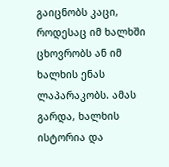გაიცნობს კაცი, როდესაც იმ ხალხში ცხოვრობს ან იმ ხალხის ენას ლაპარაკობს. ამას გარდა, ხალხის ისტორია და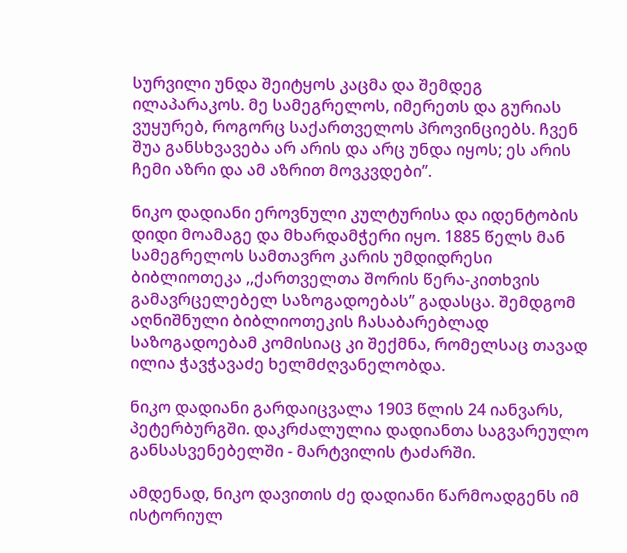სურვილი უნდა შეიტყოს კაცმა და შემდეგ ილაპარაკოს. მე სამეგრელოს, იმერეთს და გურიას ვუყურებ, როგორც საქართველოს პროვინციებს. ჩვენ შუა განსხვავება არ არის და არც უნდა იყოს; ეს არის ჩემი აზრი და ამ აზრით მოვკვდები’’.

ნიკო დადიანი ეროვნული კულტურისა და იდენტობის დიდი მოამაგე და მხარდამჭერი იყო. 1885 წელს მან სამეგრელოს სამთავრო კარის უმდიდრესი ბიბლიოთეკა ,,ქართველთა შორის წერა-კითხვის გამავრცელებელ საზოგადოებას’’ გადასცა. შემდგომ აღნიშნული ბიბლიოთეკის ჩასაბარებლად საზოგადოებამ კომისიაც კი შექმნა, რომელსაც თავად ილია ჭავჭავაძე ხელმძღვანელობდა.

ნიკო დადიანი გარდაიცვალა 1903 წლის 24 იანვარს, პეტერბურგში. დაკრძალულია დადიანთა საგვარეულო განსასვენებელში - მარტვილის ტაძარში.

ამდენად, ნიკო დავითის ძე დადიანი წარმოადგენს იმ ისტორიულ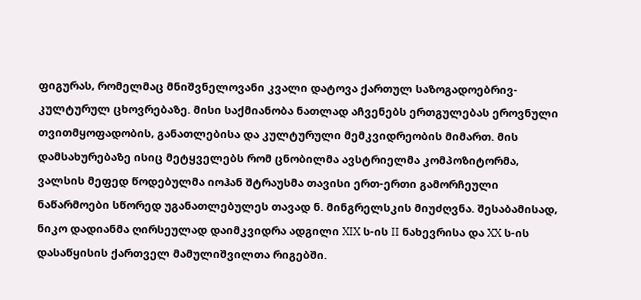ფიგურას, რომელმაც მნიშვნელოვანი კვალი დატოვა ქართულ საზოგადოებრივ-კულტურულ ცხოვრებაზე. მისი საქმიანობა ნათლად აჩვენებს ერთგულებას ეროვნული თვითმყოფადობის, განათლებისა და კულტურული მემკვიდრეობის მიმართ. მის დამსახურებაზე ისიც მეტყველებს რომ ცნობილმა ავსტრიელმა კომპოზიტორმა, ვალსის მეფედ წოდებულმა იოჰან შტრაუსმა თავისი ერთ-ერთი გამორჩეული ნაწარმოები სწორედ უგანათლებულეს თავად ნ. მინგრელსკის მიუძღვნა. შესაბამისად, ნიკო დადიანმა ღირსეულად დაიმკვიდრა ადგილი XIX ს-ის II ნახევრისა და XX ს-ის დასაწყისის ქართველ მამულიშვილთა რიგებში.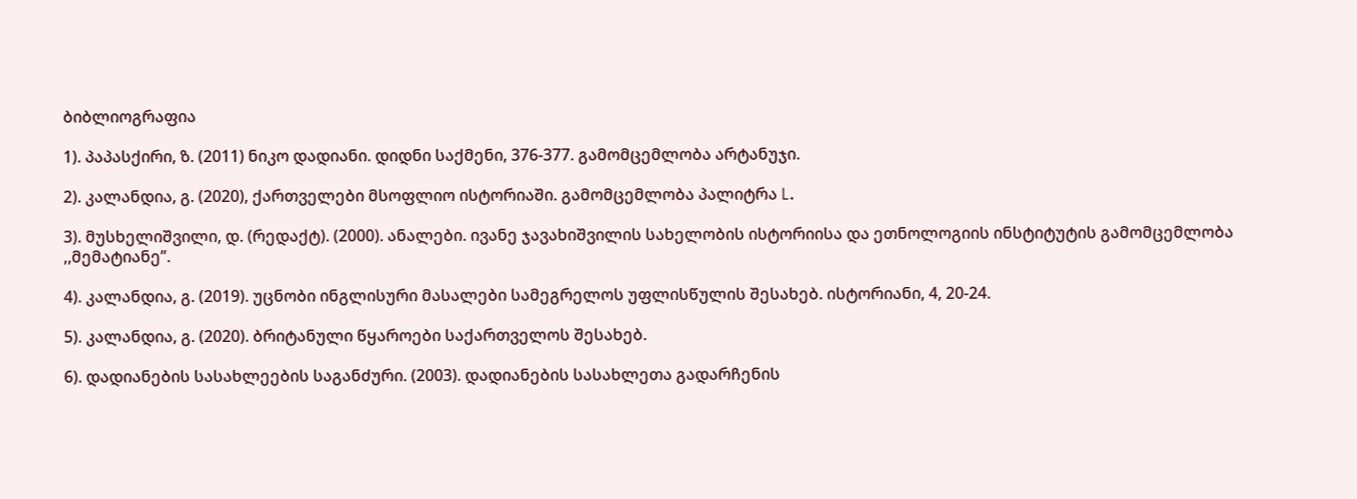ბიბლიოგრაფია

1). პაპასქირი, ზ. (2011) ნიკო დადიანი. დიდნი საქმენი, 376-377. გამომცემლობა არტანუჯი.

2). კალანდია, გ. (2020), ქართველები მსოფლიო ისტორიაში. გამომცემლობა პალიტრა L.

3). მუსხელიშვილი, დ. (რედაქტ). (2000). ანალები. ივანე ჯავახიშვილის სახელობის ისტორიისა და ეთნოლოგიის ინსტიტუტის გამომცემლობა ,,მემატიანე’’.

4). კალანდია, გ. (2019). უცნობი ინგლისური მასალები სამეგრელოს უფლისწულის შესახებ. ისტორიანი, 4, 20-24.

5). კალანდია, გ. (2020). ბრიტანული წყაროები საქართველოს შესახებ.

6). დადიანების სასახლეების საგანძური. (2003). დადიანების სასახლეთა გადარჩენის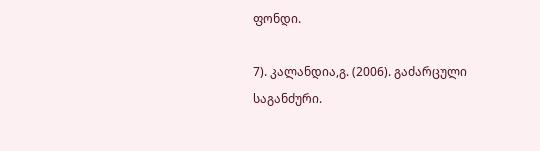ფონდი.

7). კალანდია,გ. (2006). გაძარცული საგანძური.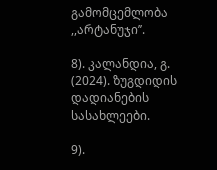გამომცემლობა ,,არტანუჯი’’.

8). კალანდია, გ. (2024). ზუგდიდის დადიანების სასახლეები.

9).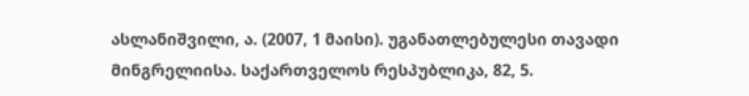ასლანიშვილი, ა. (2007, 1 მაისი). უგანათლებულესი თავადი მინგრელიისა. საქართველოს რესპუბლიკა, 82, 5.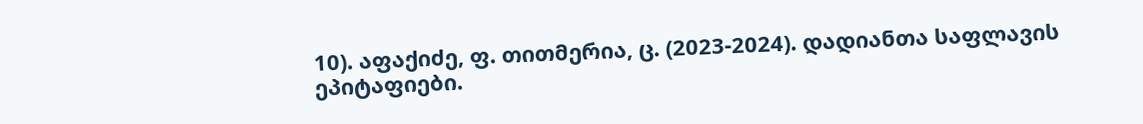10). აფაქიძე, ფ. თითმერია, ც. (2023-2024). დადიანთა საფლავის ეპიტაფიები.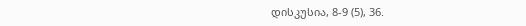დისკუსია, 8-9 (5), 36.